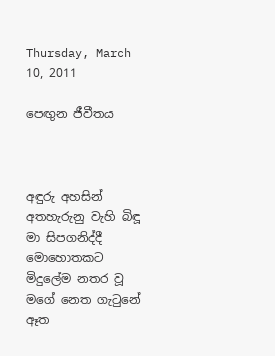Thursday, March 10, 2011

පෙඟුන ජීවීතය



අඳුරු අහසින් අතහැරුනු වැහි බිඳූ මා සිපගනිද්දී මොහොතකට මිදුලේම නතර වූ මගේ නෙත ගැටුනේ ඈත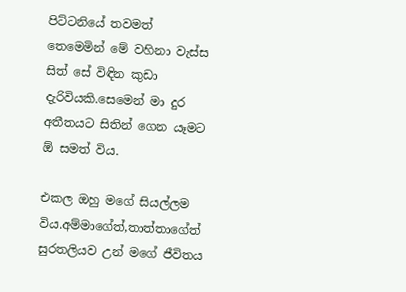පිට්ටනියේ තවමත් තෙමෙමින් මේ වහිනා වැස්ස සිත් සේ විඳින කුඩා දැරිවියකි.සෙමෙන් මා දුර අතීතයට සිතින් ගෙන යෑමට ඕ සමත් විය.

එකල ඔහු මගේ සියල්ලම විය.අම්මාගේත්,තාත්තාගේත් සුරතලියව උන් මගේ ජීවිතය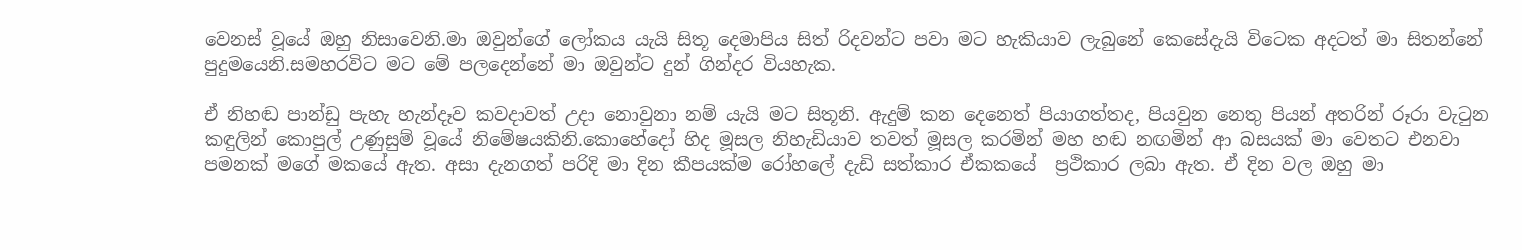වෙනස් වූයේ ඔහු නිසාවෙනි.මා ඔවුන්ගේ ලෝකය යැයි සිතූ දෙමාපිය සිත් රිදවන්ට පවා මට හැකියාව ලැබුනේ කෙසේදැයි විටෙක අදටත් මා සිතන්නේ පුදුමයෙනි.සමහරවිට මට මේ පලදෙන්නේ මා ඔවුන්ට දුන් ගින්දර වියහැක.

ඒ නිහඬ පාන්ඩු පැහැ හැන්දෑව කවදාවත් උදා නොවුනා නම් යැයි මට සිතූනි. ඇදුම් කන දෙනෙත් පියාගත්තද, පියවුන නෙතු පියන් අතරින් රූරා වැටුන කඳුලින් කොපුල් උණුසුම් වූයේ නිමේෂයකිනි.කොහේදෝ හිද මූසල නිහැඩියාව තවත් මූසල කරමින් මහ හඬ නඟමින් ආ බසයක් මා වෙතට එනවා පමනක් මගේ මකයේ ඇත. අසා දැනගත් පරිදි මා දින කීපයක්ම රෝහලේ දැඩි සත්කාර ඒකකයේ  ප්‍රථිකාර ලබා ඇත. ඒ දින වල ඔහු මා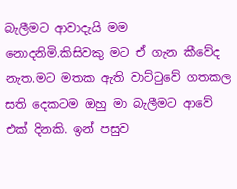බැලීමට ආවාදැයි මම නොදනිමි.කිසිවකු මට ඒ ගැන කීවේද නැත.මට මතක ඇති වාට්ටුවේ ගතකල සති දෙකටම ඔහු මා බැලීමට ආවේ එක් දිනකි. ඉන් පසුව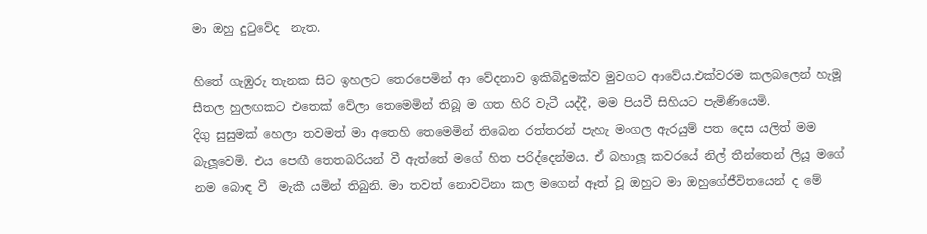මා ඔහු දුටුවේද  නැත.

හිතේ ගැඹුරු තැනක සිට ඉහලට තෙරපෙමින් ආ වේදනාව ඉකිබිදුමක්ව මුවගට ආවේය.එක්වරම කලබලෙන් හැමූ සීතල හුලඟකට එතෙක් වේලා තෙමෙමින් තිබූ ම ගත හිරි වැටී යද්දී, මම පියවී සිහියට පැමිණියෙමි.
දිගු සුසුමක් හෙලා තවමත් මා අතෙහි තෙමෙමින් තිබෙන රත්තරන් පැහැ මංගල ඇරයුම් පත දෙස යලිත් මම බැලූවෙමි. එය පෙඟී තෙතබරියන් වී ඇත්තේ මගේ හිත පරිද්දෙන්මය. ඒ බහාලූ කවරයේ නිල් තීන්තෙන් ලියූ මගේ නම බොඳ වී  මැකී යමින් තිබුනි. මා තවත් නොවටිනා කල මගෙන් ඈත් වූ ඔහුට මා ඔහුගේජීවිතයෙන් ද මේ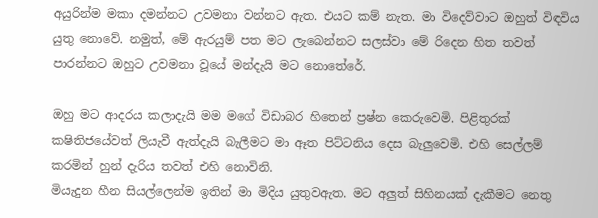අයුරින්ම මකා දමන්නට උවමනා වන්නට ඇත. එයට කම් නැත. මා විදෙව්වාට ඔහුත් විඳවිය යුතු නොවේ. නමුත්, මේ ඇරයුම් පත මට ලැබෙන්නට සලස්වා මේ රිදෙන හිත තවත් පාරන්නට ඔහුට උවමනා වූයේ මන්දැයි මට නොතේරේ.

ඔහු මට ආදරය කලාදැයි මම මගේ විඩාබර හිතෙන් ප්‍රෂ්න කෙරුවෙමි. පිළිතුරක් කෂිතිජයේවත් ලියැවී ඇත්දැයි බැලීමට මා ඈත පිට්ටනිය දෙස බැලුවෙමි. එහි සෙල්ලම් කරමින් හුන් දැරිය තවත් එහි නොවිනි.
මියැදුන හීන සියල්ලෙන්ම ඉතින් මා මිදිය යුතුවඇත. මට අලුත් සිහිනයක් දැකීමට නෙතු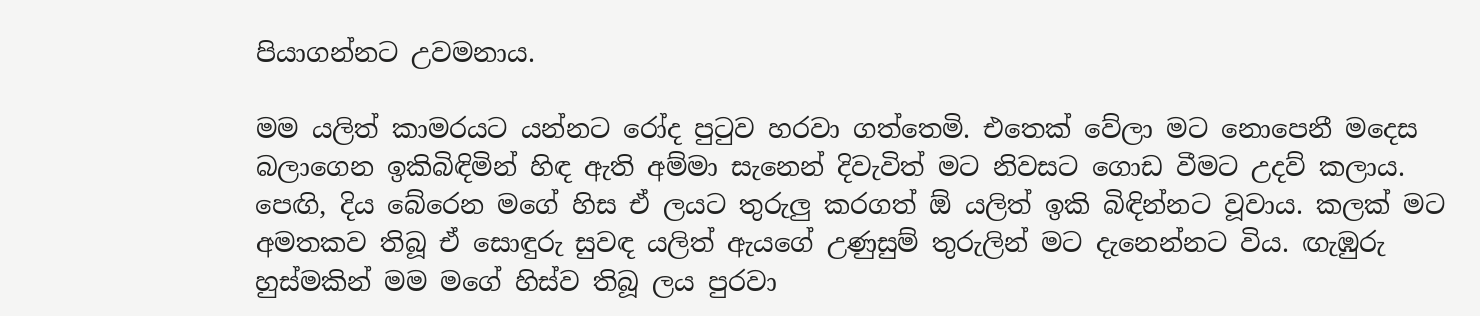පියාගන්නට උවමනාය.

මම යලිත් කාමරයට යන්නට රෝද පුටුව හරවා ගත්තෙමි. එතෙක් වේලා මට නොපෙනී මදෙස බලාගෙන ඉකිබිඳිමින් හිඳ ඇති අම්මා සැනෙන් දිවැවිත් මට නිවසට ගොඩ වීමට උදව් කලාය. පෙඟි, දිය බේරෙන මගේ හිස ඒ ලයට තුරුලු කරගත් ඕ යලිත් ඉකි බිඳින්නට වූවාය. කලක් මට අමතකව තිබූ ඒ සොඳුරු සුවඳ යලිත් ඇයගේ උණුසුම් තුරුලින් මට දැනෙන්නට විය. ඟැඹුරු හුස්මකින් මම මගේ හිස්ව තිබූ ලය පුරවා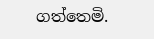ගත්තෙමි.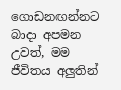ගොඩනඟන්නට බාදා අපමන උවත්, මම ජීවිතය අලුතින්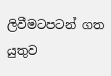ලිවීමටපටන් ගත යුතුව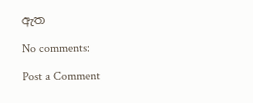ඇත

No comments:

Post a Comment